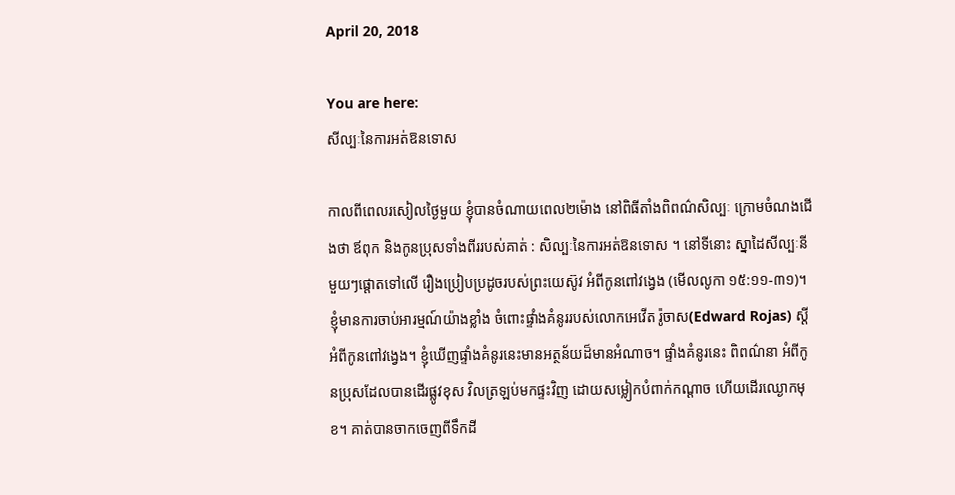April 20, 2018

You are here:
សីល្បៈនៃការអត់ឱនទោស

កាលពីពេលរសៀលថ្ងៃមួយ ខ្ញុំបានចំណាយពេល២ម៉ោង នៅពិធីតាំងពិពណ៌សិល្បៈ ក្រោមចំណងជើងថា ឪពុក និងកូនប្រុសទាំងពីររបស់គាត់ : សិល្បៈនៃការអត់ឱនទោស ។ នៅទីនោះ ស្នាដៃសីល្បៈនីមួយៗផ្តោតទៅលើ រឿងប្រៀបប្រដូចរបស់ព្រះយេស៊ូវ អំពីកូនពៅវង្វេង (មើលលូកា ១៥:១១-៣១)។ ខ្ញុំមានការចាប់អារម្មណ៍យ៉ាងខ្លាំង ចំពោះផ្ទាំងគំនូររបស់លោកអេវើត រ៉ូចាស(Edward Rojas) ស្តីអំពីកូនពៅវង្វេង។ ខ្ញុំឃើញផ្ទាំងគំនូរនេះមានអត្ថន័យដ៏មានអំណាច។ ផ្ទាំងគំនូរនេះ ពិពណ៌នា អំពីកូនប្រុសដែលបានដើរផ្លូវខុស វិលត្រឡប់មកផ្ទះវិញ ដោយសម្លៀកបំពាក់កណ្តាច ហើយដើរឈ្ងោកមុខ។ គាត់បានចាកចេញពីទឹកដី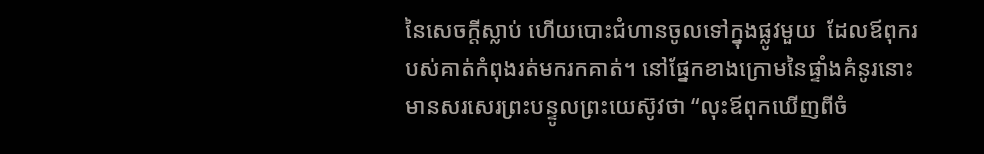នៃសេចក្តីស្លាប់ ហើយបោះជំហានចូលទៅក្នុងផ្លូវមួយ  ដែលឪពុករបស់គាត់កំពុងរត់មករកគាត់។ នៅផ្នែកខាងក្រោមនៃផ្ទាំងគំនូរនោះ មានសរសេរព្រះបន្ទូលព្រះយេស៊ូវថា “លុះឪពុកឃើញពីចំ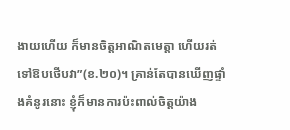ងាយហើយ ក៏មានចិត្តអាណិតមេត្តា ហើយរត់ទៅឱបថើបវា”(ខ.២០)។ គ្រាន់តែបានឃើញផ្ទាំងគំនូរនោះ ខ្ញុំក៏មានការប៉ះពាល់ចិត្តយ៉ាង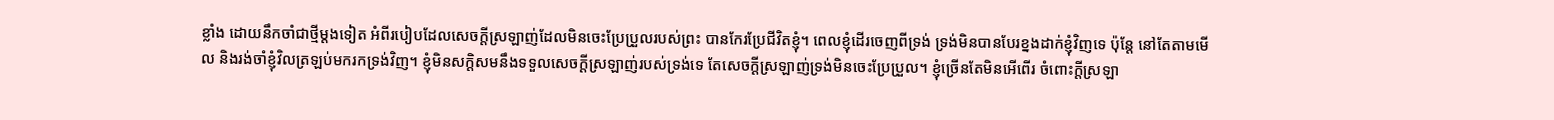ខ្លាំង ដោយនឹកចាំជាថ្មីម្តងទៀត អំពីរបៀបដែលសេចក្តីស្រឡាញ់ដែលមិនចេះប្រែប្រួលរបស់ព្រះ បានកែរប្រែជីវិតខ្ញុំ។ ពេលខ្ញុំដើរចេញពីទ្រង់ ទ្រង់មិនបានបែរខ្នងដាក់ខ្ញុំវិញទេ ប៉ុន្តែ នៅតែតាមមើល និងរង់ចាំខ្ញុំវិលត្រឡប់មករកទ្រង់វិញ។ ខ្ញុំមិនសក្តិសមនឹងទទួលសេចក្តីស្រឡាញ់របស់ទ្រង់ទេ តែសេចក្តីស្រឡាញ់ទ្រង់មិនចេះប្រែប្រួល។ ខ្ញុំច្រើនតែមិនអើពើរ ចំពោះក្តីស្រឡា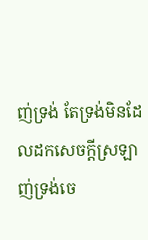ញ់ទ្រង់ តែទ្រង់មិនដែលដកសេចក្តីស្រឡាញ់ទ្រង់ចេ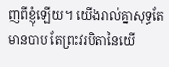ញពីខ្ញុំឡើយ។ យើងរាល់គ្នាសុទ្ធតែមានបាប តែព្រះវរបិតានៃយើ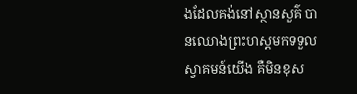ងដែលគង់នៅស្ថានសួគ៌ បានឈោងព្រះហស្តមកទទួលស្វាគមន៍យើង គឺមិនខុស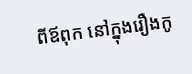ពីឪពុក នៅក្នុងរឿងកូ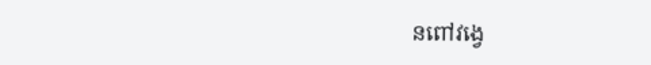នពៅវង្វេ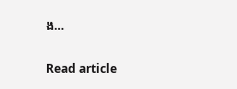ង…

Read article